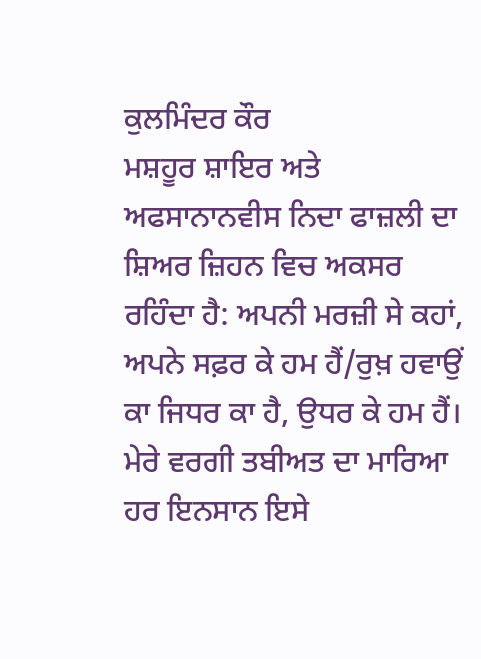ਕੁਲਮਿੰਦਰ ਕੌਰ
ਮਸ਼ਹੂਰ ਸ਼ਾਇਰ ਅਤੇ ਅਫਸਾਨਾਨਵੀਸ ਨਿਦਾ ਫਾਜ਼ਲੀ ਦਾ ਸ਼ਿਅਰ ਜ਼ਿਹਨ ਵਿਚ ਅਕਸਰ ਰਹਿੰਦਾ ਹੈ: ਅਪਨੀ ਮਰਜ਼ੀ ਸੇ ਕਹਾਂ, ਅਪਨੇ ਸਫ਼ਰ ਕੇ ਹਮ ਹੈਂ/ਰੁਖ਼ ਹਵਾਉਂ ਕਾ ਜਿਧਰ ਕਾ ਹੈ, ਉਧਰ ਕੇ ਹਮ ਹੈਂ।
ਮੇਰੇ ਵਰਗੀ ਤਬੀਅਤ ਦਾ ਮਾਰਿਆ ਹਰ ਇਨਸਾਨ ਇਸੇ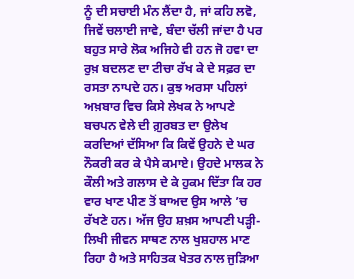ਨੂੰ ਦੀ ਸਚਾਈ ਮੰਨ ਲੈਂਦਾ ਹੈ, ਜਾਂ ਕਹਿ ਲਵੋ, ਜਿਵੇਂ ਚਲਾਈ ਜਾਵੇ, ਬੰਦਾ ਚੱਲੀ ਜਾਂਦਾ ਹੈ ਪਰ ਬਹੁਤ ਸਾਰੇ ਲੋਕ ਅਜਿਹੇ ਵੀ ਹਨ ਜੋ ਹਵਾ ਦਾ ਰੁਖ਼ ਬਦਲਣ ਦਾ ਟੀਚਾ ਰੱਖ ਕੇ ਦੇ ਸਫ਼ਰ ਦਾ ਰਸਤਾ ਨਾਪਦੇ ਹਨ। ਕੁਝ ਅਰਸਾ ਪਹਿਲਾਂ ਅਖ਼ਬਾਰ ਵਿਚ ਕਿਸੇ ਲੇਖਕ ਨੇ ਆਪਣੇ ਬਚਪਨ ਵੇਲੇ ਦੀ ਗ਼ੁਰਬਤ ਦਾ ਉਲੇਖ ਕਰਦਿਆਂ ਦੱਸਿਆ ਕਿ ਕਿਵੇਂ ਉਹਨੇ ਦੇ ਘਰ ਨੌਕਰੀ ਕਰ ਕੇ ਪੈਸੇ ਕਮਾਏ। ਉਹਦੇ ਮਾਲਕ ਨੇ ਕੌਲੀ ਅਤੇ ਗਲਾਸ ਦੇ ਕੇ ਹੁਕਮ ਦਿੱਤਾ ਕਿ ਹਰ ਵਾਰ ਖਾਣ ਪੀਣ ਤੋਂ ਬਾਅਦ ਉਸ ਆਲੇ ’ਚ ਰੱਖਣੇ ਹਨ। ਅੱਜ ਉਹ ਸ਼ਖ਼ਸ ਆਪਣੀ ਪੜ੍ਹੀ-ਲਿਖੀ ਜੀਵਨ ਸਾਥਣ ਨਾਲ ਖੁਸ਼ਹਾਲ ਮਾਣ ਰਿਹਾ ਹੈ ਅਤੇ ਸਾਹਿਤਕ ਖੇਤਰ ਨਾਲ ਜੁੜਿਆ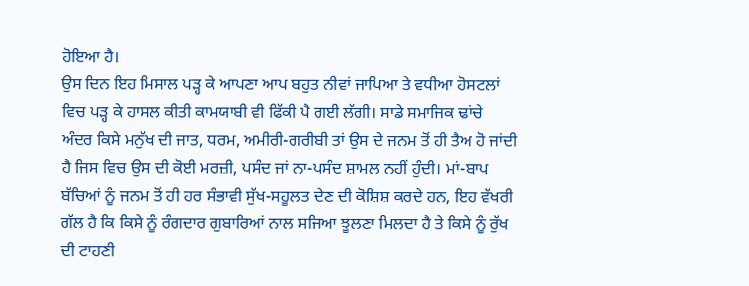ਹੋਇਆ ਹੈ।
ਉਸ ਦਿਨ ਇਹ ਮਿਸਾਲ ਪੜ੍ਹ ਕੇ ਆਪਣਾ ਆਪ ਬਹੁਤ ਨੀਵਾਂ ਜਾਪਿਆ ਤੇ ਵਧੀਆ ਹੋਸਟਲਾਂ ਵਿਚ ਪੜ੍ਹ ਕੇ ਹਾਸਲ ਕੀਤੀ ਕਾਮਯਾਬੀ ਵੀ ਫਿੱਕੀ ਪੈ ਗਈ ਲੱਗੀ। ਸਾਡੇ ਸਮਾਜਿਕ ਢਾਂਚੇ ਅੰਦਰ ਕਿਸੇ ਮਨੁੱਖ ਦੀ ਜਾਤ, ਧਰਮ, ਅਮੀਰੀ-ਗਰੀਬੀ ਤਾਂ ਉਸ ਦੇ ਜਨਮ ਤੋਂ ਹੀ ਤੈਅ ਹੋ ਜਾਂਦੀ ਹੈ ਜਿਸ ਵਿਚ ਉਸ ਦੀ ਕੋਈ ਮਰਜ਼ੀ, ਪਸੰਦ ਜਾਂ ਨਾ-ਪਸੰਦ ਸ਼ਾਮਲ ਨਹੀਂ ਹੁੰਦੀ। ਮਾਂ-ਬਾਪ ਬੱਚਿਆਂ ਨੂੰ ਜਨਮ ਤੋਂ ਹੀ ਹਰ ਸੰਭਾਵੀ ਸੁੱਖ-ਸਹੂਲਤ ਦੇਣ ਦੀ ਕੋਸ਼ਿਸ਼ ਕਰਦੇ ਹਨ, ਇਹ ਵੱਖਰੀ ਗੱਲ ਹੈ ਕਿ ਕਿਸੇ ਨੂੰ ਰੰਗਦਾਰ ਗੁਬਾਰਿਆਂ ਨਾਲ ਸਜਿਆ ਝੂਲਣਾ ਮਿਲਦਾ ਹੈ ਤੇ ਕਿਸੇ ਨੂੰ ਰੁੱਖ ਦੀ ਟਾਹਣੀ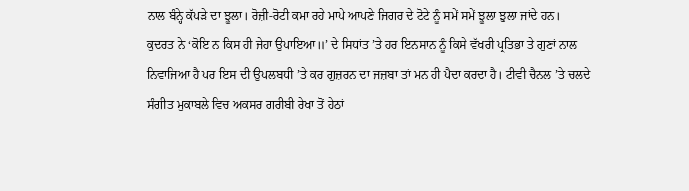ਨਾਲ ਬੰਨ੍ਹੇ ਕੱਪੜੇ ਦਾ ਝੂਲਾ। ਰੋਜ਼ੀ-ਰੋਟੀ ਕਮਾ ਰਹੇ ਮਾਪੇ ਆਪਣੇ ਜਿਗਰ ਦੇ ਟੋਟੇ ਨੂੰ ਸਮੇਂ ਸਮੇਂ ਝੂਲਾ ਝੁਲਾ ਜਾਂਦੇ ਹਨ।
ਕੁਦਰਤ ਨੇ ‘ਕੋਇ ਨ ਕਿਸ ਹੀ ਜੇਹਾ ਉਪਾਇਆ॥’ ਦੇ ਸਿਧਾਂਤ ’ਤੇ ਹਰ ਇਨਸਾਨ ਨੂੰ ਕਿਸੇ ਵੱਖਰੀ ਪ੍ਰਤਿਭਾ ਤੇ ਗੁਣਾਂ ਨਾਲ ਨਿਵਾਜਿਆ ਹੈ ਪਰ ਇਸ ਦੀ ਉਪਲਬਧੀ ’ਤੇ ਕਰ ਗੁਜ਼ਰਨ ਦਾ ਜਜ਼ਬਾ ਤਾਂ ਮਨ ਹੀ ਪੈਦਾ ਕਰਦਾ ਹੈ। ਟੀਵੀ ਚੈਨਲ ’ਤੇ ਚਲਦੇ ਸੰਗੀਤ ਮੁਕਾਬਲੇ ਵਿਚ ਅਕਸਰ ਗਰੀਬੀ ਰੇਖਾ ਤੋਂ ਹੇਠਾਂ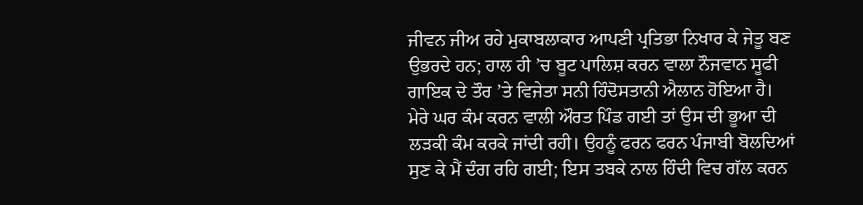ਜੀਵਨ ਜੀਅ ਰਹੇ ਮੁਕਾਬਲਾਕਾਰ ਆਪਣੀ ਪ੍ਰਤਿਭਾ ਨਿਖਾਰ ਕੇ ਜੇਤੂ ਬਣ ਉਭਰਦੇ ਹਨ; ਹਾਲ ਹੀ ’ਚ ਬੂਟ ਪਾਲਿਸ਼ ਕਰਨ ਵਾਲਾ ਨੌਜਵਾਨ ਸੂਫੀ ਗਾਇਕ ਦੇ ਤੌਰ ’ਤੇ ਵਿਜੇਤਾ ਸਨੀ ਹਿੰਦੋਸਤਾਨੀ ਐਲਾਨ ਹੋਇਆ ਹੈ।
ਮੇਰੇ ਘਰ ਕੰਮ ਕਰਨ ਵਾਲੀ ਔਰਤ ਪਿੰਡ ਗਈ ਤਾਂ ਉਸ ਦੀ ਭੂਆ ਦੀ ਲੜਕੀ ਕੰਮ ਕਰਕੇ ਜਾਂਦੀ ਰਹੀ। ਉਹਨੂੰ ਫਰਨ ਫਰਨ ਪੰਜਾਬੀ ਬੋਲਦਿਆਂ ਸੁਣ ਕੇ ਮੈਂ ਦੰਗ ਰਹਿ ਗਈ; ਇਸ ਤਬਕੇ ਨਾਲ ਹਿੰਦੀ ਵਿਚ ਗੱਲ ਕਰਨ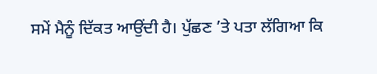ਸਮੇਂ ਮੈਨੂੰ ਦਿੱਕਤ ਆਉਂਦੀ ਹੈ। ਪੁੱਛਣ ’ਤੇ ਪਤਾ ਲੱਗਿਆ ਕਿ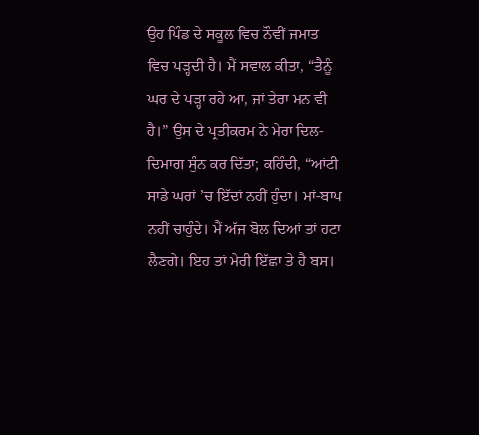ਉਹ ਪਿੰਡ ਦੇ ਸਕੂਲ ਵਿਚ ਨੌਵੀਂ ਜਮਾਤ ਵਿਚ ਪੜ੍ਹਦੀ ਹੈ। ਮੈਂ ਸਵਾਲ ਕੀਤਾ, “ਤੈਨੂੰ ਘਰ ਦੇ ਪੜ੍ਹਾ ਰਹੇ ਆ, ਜਾਂ ਤੇਰਾ ਮਨ ਵੀ ਹੈ।” ਉਸ ਦੇ ਪ੍ਰਤੀਕਰਮ ਨੇ ਮੇਰਾ ਦਿਲ-ਦਿਮਾਗ ਸੁੰਨ ਕਰ ਦਿੱਤਾ; ਕਹਿੰਦੀ, “ਆਂਟੀ ਸਾਡੇ ਘਰਾਂ ’ਚ ਇੱਦਾਂ ਨਹੀਂ ਹੁੰਦਾ। ਮਾਂ-ਬਾਪ ਨਹੀਂ ਚਾਹੁੰਦੇ। ਮੈਂ ਅੱਜ ਬੋਲ ਦਿਆਂ ਤਾਂ ਹਟਾ ਲੈਣਗੇ। ਇਹ ਤਾਂ ਮੇਰੀ ਇੱਛਾ ਤੇ ਹੈ ਬਸ।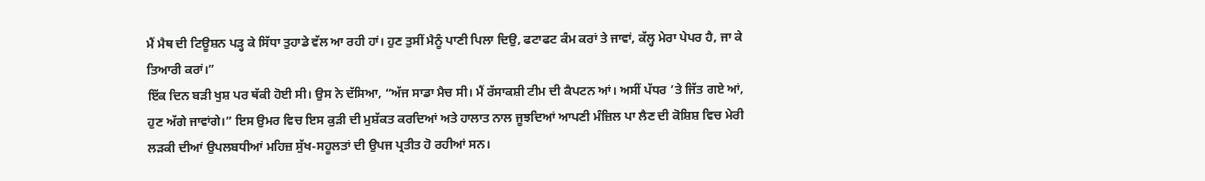ਮੈਂ ਮੈਥ ਦੀ ਟਿਊਸ਼ਨ ਪੜ੍ਹ ਕੇ ਸਿੱਧਾ ਤੁਹਾਡੇ ਵੱਲ ਆ ਰਹੀ ਹਾਂ। ਹੁਣ ਤੁਸੀਂ ਮੈਨੂੰ ਪਾਣੀ ਪਿਲਾ ਦਿਉ, ਫਟਾਫਟ ਕੰਮ ਕਰਾਂ ਤੇ ਜਾਵਾਂ, ਕੱਲ੍ਹ ਮੇਰਾ ਪੇਪਰ ਹੈ, ਜਾ ਕੇ ਤਿਆਰੀ ਕਰਾਂ।”
ਇੱਕ ਦਿਨ ਬੜੀ ਖੁਸ਼ ਪਰ ਥੱਕੀ ਹੋਈ ਸੀ। ਉਸ ਨੇ ਦੱਸਿਆ, “ਅੱਜ ਸਾਡਾ ਮੈਚ ਸੀ। ਮੈਂ ਰੱਸਾਕਸ਼ੀ ਟੀਮ ਦੀ ਕੈਪਟਨ ਆਂ। ਅਸੀਂ ਪੱਧਰ ’ਤੇ ਜਿੱਤ ਗਏ ਆਂ, ਹੁਣ ਅੱਗੇ ਜਾਵਾਂਗੇ।” ਇਸ ਉਮਰ ਵਿਚ ਇਸ ਕੁੜੀ ਦੀ ਮੁਸ਼ੱਕਤ ਕਰਦਿਆਂ ਅਤੇ ਹਾਲਾਤ ਨਾਲ ਜੂਝਦਿਆਂ ਆਪਣੀ ਮੰਜ਼ਿਲ ਪਾ ਲੈਣ ਦੀ ਕੋਸ਼ਿਸ਼ ਵਿਚ ਮੇਰੀ ਲੜਕੀ ਦੀਆਂ ਉਪਲਬਧੀਆਂ ਮਹਿਜ਼ ਸੁੱਖ-ਸਹੂਲਤਾਂ ਦੀ ਉਪਜ ਪ੍ਰਤੀਤ ਹੋ ਰਹੀਆਂ ਸਨ।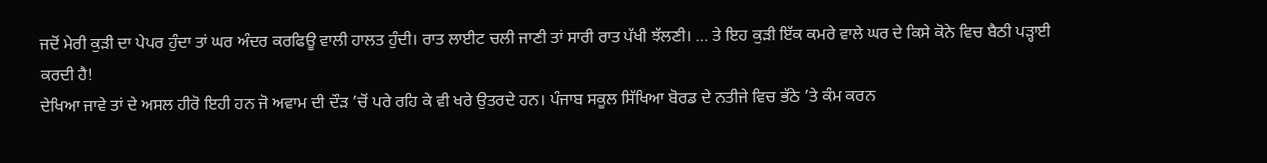ਜਦੋਂ ਮੇਰੀ ਕੁੜੀ ਦਾ ਪੇਪਰ ਹੁੰਦਾ ਤਾਂ ਘਰ ਅੰਦਰ ਕਰਫਿਊ ਵਾਲੀ ਹਾਲਤ ਹੁੰਦੀ। ਰਾਤ ਲਾਈਟ ਚਲੀ ਜਾਣੀ ਤਾਂ ਸਾਰੀ ਰਾਤ ਪੱਖੀ ਝੱਲਣੀ। … ਤੇ ਇਹ ਕੁੜੀ ਇੱਕ ਕਮਰੇ ਵਾਲੇ ਘਰ ਦੇ ਕਿਸੇ ਕੋਨੇ ਵਿਚ ਬੈਠੀ ਪੜ੍ਹਾਈ ਕਰਦੀ ਹੈ!
ਦੇਖਿਆ ਜਾਵੇ ਤਾਂ ਦੇ ਅਸਲ ਹੀਰੋ ਇਹੀ ਹਨ ਜੋ ਅਵਾਮ ਦੀ ਦੌੜ ’ਚੋਂ ਪਰੇ ਰਹਿ ਕੇ ਵੀ ਖਰੇ ਉਤਰਦੇ ਹਨ। ਪੰਜਾਬ ਸਕੂਲ ਸਿੱਖਿਆ ਬੋਰਡ ਦੇ ਨਤੀਜੇ ਵਿਚ ਭੱਠੇ ’ਤੇ ਕੰਮ ਕਰਨ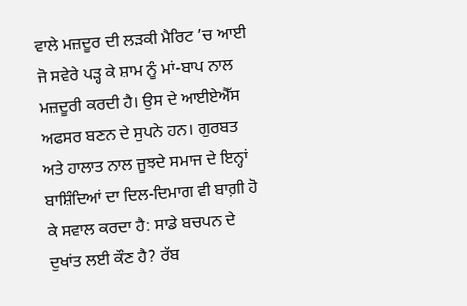ਵਾਲੇ ਮਜ਼ਦੂਰ ਦੀ ਲੜਕੀ ਮੈਰਿਟ ’ਚ ਆਈ ਜੋ ਸਵੇਰੇ ਪੜ੍ਹ ਕੇ ਸ਼ਾਮ ਨੂੰ ਮਾਂ-ਬਾਪ ਨਾਲ ਮਜ਼ਦੂਰੀ ਕਰਦੀ ਹੈ। ਉਸ ਦੇ ਆਈਏਐੱਸ ਅਫਸਰ ਬਣਨ ਦੇ ਸੁਪਨੇ ਹਨ। ਗੁਰਬਤ ਅਤੇ ਹਾਲਾਤ ਨਾਲ ਜੂਝਦੇ ਸਮਾਜ ਦੇ ਇਨ੍ਹਾਂ ਬਾਸ਼ਿੰਦਿਆਂ ਦਾ ਦਿਲ-ਦਿਮਾਗ ਵੀ ਬਾਗ਼ੀ ਹੋ ਕੇ ਸਵਾਲ ਕਰਦਾ ਹੈ: ਸਾਡੇ ਬਚਪਨ ਦੇ ਦੁਖਾਂਤ ਲਈ ਕੌਣ ਹੈ? ਰੱਬ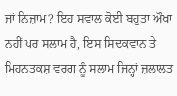ਜਾਂ ਨਿਜ਼ਾਮ? ਇਹ ਸਵਾਲ ਕੋਈ ਬਹੁਤਾ ਔਖਾ ਨਹੀਂ ਪਰ ਸਲਾਮ ਹੈ, ਇਸ ਸਿਦਕਵਾਨ ਤੇ ਮਿਹਨਤਕਸ਼ ਵਰਗ ਨੂੰ ਸਲਾਮ ਜਿਨ੍ਹਾਂ ਜ਼ਲਾਲਤ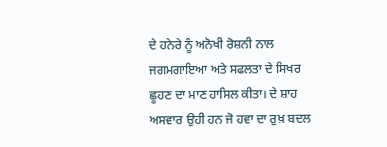ਦੇ ਹਨੇਰੇ ਨੂੰ ਅਨੋਖੀ ਰੋਸ਼ਨੀ ਨਾਲ ਜਗਮਗਾਇਆ ਅਤੇ ਸਫਲਤਾ ਦੇ ਸਿਖਰ ਛੂਹਣ ਦਾ ਮਾਣ ਹਾਸਿਲ ਕੀਤਾ। ਦੇ ਸ਼ਾਹ ਅਸਵਾਰ ਉਹੀ ਹਨ ਜੋ ਹਵਾ ਦਾ ਰੁਖ਼ ਬਦਲ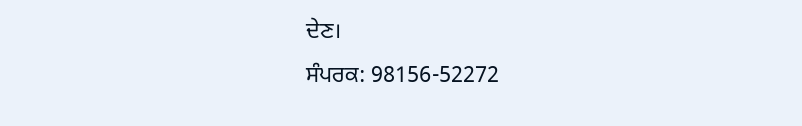ਦੇਣ।
ਸੰਪਰਕ: 98156-52272